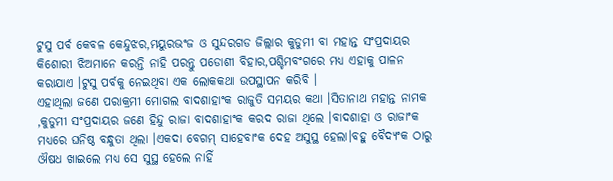ଟୁସୁ ପର୍ବ କେବଳ କେନ୍ଦୁଝର,ମୟୁରଭଂଜ ଓ ସୁନ୍ଦରଗଡ ଜିଲ୍ଲାର କୁଡୁମୀ ବା ମହାନ୍ତ ସଂପ୍ରଦାୟର କିଶୋରୀ ଝିଅମାନେ କରନ୍ତି ନାହି ପରନ୍ତୁ ପଡୋଶୀ ବିହାର,ପଶ୍ଚିମବଂଗରେ ମଧ୍ୟ ଏହାକୁ ପାଳନ କରାଯାଏ ।ଟୁସୁ ପର୍ବକୁ ନେଇଥିବା ଏକ ଲୋକକଥା ଉପସ୍ଥାପନ କରିବି ।
ଏହାଥିଲା ଜଣେ ପରାକ୍ରମୀ ମୋଗଲ ବାଦଶାହାଂକ ରାଜୁତି ସମୟର କଥା ।ସିତାନାଥ ମହାନ୍ତ ନାମକ ,କୁଡୁମୀ ସଂପ୍ରଦାୟର ଜଣେ ହିନ୍ଦୁ ରାଜା ବାଦଶାହାଂକ କରଦ ରାଜା ଥିଲେ ।ବାଦଶାହା ଓ ରାଜାଂକ ମଧ୍ୟରେ ଘନିଷ୍ଠ ବନ୍ଧୁତା ଥିଲା ।ଏକଦା ବେଗମ୍ ସାହେବାଂକ ଦେହ ଅସୁସ୍ଥ ହେଲା।ବହୁ ବୈଦ୍ୟଂକ ଠାରୁ ଔଷଧ ଖାଇଲେ ମଧ୍ୟ ସେ ସୁସ୍ଥ ହେଲେ ନାହିଁ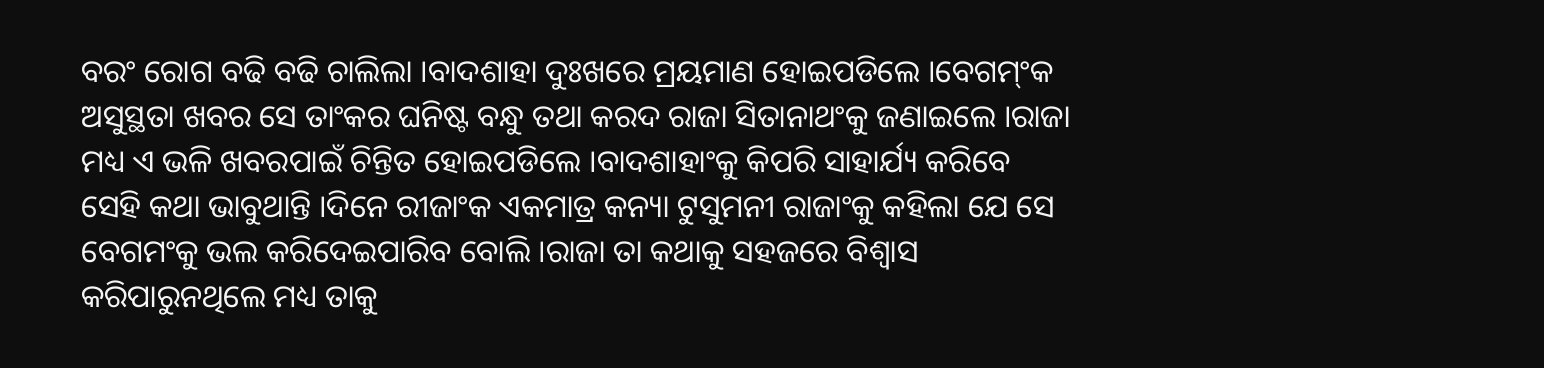ବରଂ ରୋଗ ବଢି ବଢି ଚାଲିଲା ।ବାଦଶାହା ଦୁଃଖରେ ମ୍ରୟମାଣ ହୋଇପଡିଲେ ।ବେଗମ୍ଂକ ଅସୁସ୍ଥତା ଖବର ସେ ତାଂକର ଘନିଷ୍ଟ ବନ୍ଧୁ ତଥା କରଦ ରାଜା ସିତାନାଥଂକୁ ଜଣାଇଲେ ।ରାଜା ମଧ୍ୟ ଏ ଭଳି ଖବରପାଇଁ ଚିନ୍ତିତ ହୋଇପଡିଲେ ।ବାଦଶାହାଂକୁ କିପରି ସାହାର୍ଯ୍ୟ କରିବେ ସେହି କଥା ଭାବୁଥାନ୍ତି ।ଦିନେ ରୀଜାଂକ ଏକମାତ୍ର କନ୍ୟା ଟୁସୁମନୀ ରାଜାଂକୁ କହିଲା ଯେ ସେ ବେଗମଂକୁ ଭଲ କରିଦେଇପାରିବ ବୋଲି ।ରାଜା ତା କଥାକୁ ସହଜରେ ବିଶ୍ବାସ କରିପାରୁନଥିଲେ ମଧ୍ୟ ତାକୁ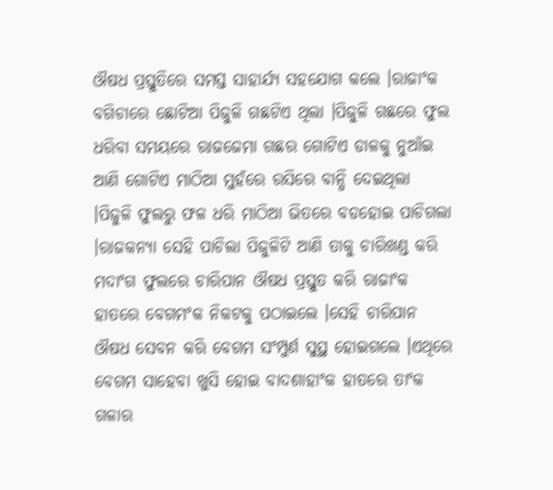ଔଷଧ ପ୍ରସ୍ତୁତିରେ ସମସ୍ତ ସାହାର୍ଯ୍ୟ ସହଯୋଗ କଲେ ।ରାଜାଂକ ବଗିଚାରେ ଛୋଟିଆ ପିଜୁଳି ଗଛଟିଏ ଥିଲା ।ପିଜୁଳି ଗଛରେ ଫୁଲ ଧରିବା ସମୟରେ ରାଜଜେମା ଗଛର ଗୋଟିଏ ଡାଳକୁ ନୁଆଁଇ ଆଣି ଗୋଟିଏ ମାଠିଆ ମୁହଁରେ ରସିରେ ବାନ୍ଧି ଦେଇଥିଲା ।ପିଜୁଳି ଫୁଲରୁ ଫଳ ଧରି ମାଠିଆ ଭିତରେ ବଡହୋଇ ପାଚିଗଲା ।ରାଜକନ୍ୟା ସେହି ପାଚିଲା ପିଜୁଳିଟି ଆଣି ତାକୁ ଚାରିଖଣ୍ଡ କରି ମଦାଂଗ ଫୁଲରେ ଚାରିପାନ ଔଷଧ ପ୍ରସ୍ତୁତ କରି ରାଜାଂକ ହାତରେ ବେଗମଂକ ନିକଟକୁ ପଠାଇଲେ ।ସେହି ଚାରିପାନ ଔଷଧ ସେବନ କରି ବେଗମ ସଂମ୍ପୁର୍ଣ ସୁସ୍ଥ ହୋଇଗଲେ ।ଏଥିରେ ବେଗମ ସାହେବା ଖୁସି ହୋଇ ବାଦଶାହାଂକ ହାତରେ ତାଂକ ଗଳାର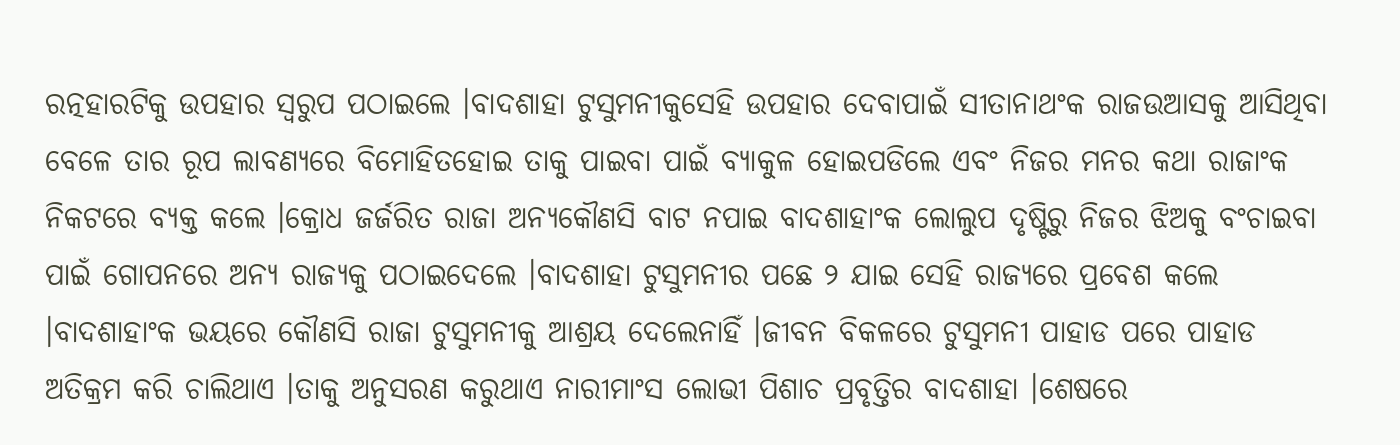ରତ୍ନହାରଟିକୁ ଉପହାର ସ୍ବରୁପ ପଠାଇଲେ ।ବାଦଶାହା ଟୁସୁମନୀକୁସେହି ଉପହାର ଦେବାପାଇଁ ସୀତାନାଥଂକ ରାଜଉଆସକୁ ଆସିଥିବା ବେଳେ ତାର ରୂପ ଲାବଣ୍ୟରେ ବିମୋହିତହୋଇ ତାକୁ ପାଇବା ପାଇଁ ବ୍ୟାକୁଳ ହୋଇପଡିଲେ ଏବଂ ନିଜର ମନର କଥା ରାଜାଂକ ନିକଟରେ ବ୍ୟକ୍ତ କଲେ ।କ୍ରୋଧ ଜର୍ଜରିତ ରାଜା ଅନ୍ୟକୌଣସି ବାଟ ନପାଇ ବାଦଶାହାଂକ ଲୋଲୁପ ଦୃଷ୍ଟିରୁ ନିଜର ଝିଅକୁ ବଂଚାଇବା ପାଇଁ ଗୋପନରେ ଅନ୍ୟ ରାଜ୍ୟକୁ ପଠାଇଦେଲେ ।ବାଦଶାହା ଟୁସୁମନୀର ପଛେ ୨ ଯାଇ ସେହି ରାଜ୍ୟରେ ପ୍ରବେଶ କଲେ ।ବାଦଶାହାଂକ ଭୟରେ କୌଣସି ରାଜା ଟୁସୁମନୀକୁ ଆଶ୍ରୟ ଦେଲେନାହିଁ ।ଜୀବନ ବିକଳରେ ଟୁସୁମନୀ ପାହାଡ ପରେ ପାହାଡ ଅତିକ୍ରମ କରି ଚାଲିଥାଏ ।ତାକୁ ଅନୁସରଣ କରୁଥାଏ ନାରୀମାଂସ ଲୋଭୀ ପିଶାଚ ପ୍ରବୃତ୍ତିର ବାଦଶାହା ।ଶେଷରେ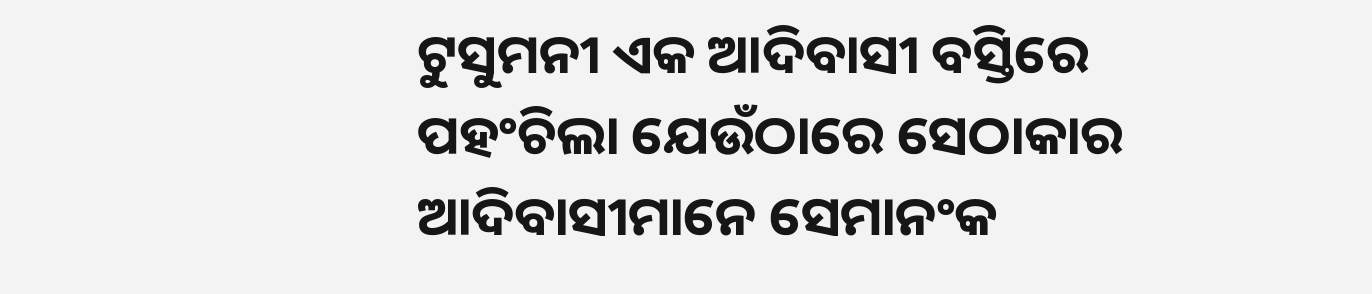ଟୁସୁମନୀ ଏକ ଆଦିବାସୀ ବସ୍ତିରେ ପହଂଚିଲା ଯେଉଁଠାରେ ସେଠାକାର ଆଦିବାସୀମାନେ ସେମାନଂକ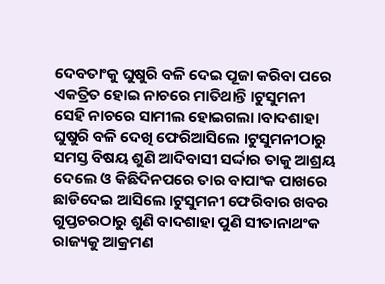ଦେବତାଂକୁ ଘୁଷୁରି ବଳି ଦେଇ ପୂଜା କରିବା ପରେ ଏକତ୍ରିତ ହୋଇ ନାଚରେ ମାତିଥାନ୍ତି ।ଟୁସୁମନୀ ସେହି ନାଚରେ ସାମୀଲ ହୋଇଗଲା ।ବାଦଶାହା ଘୁଷୁରି ବଳି ଦେଖି ଫେରିଆସିଲେ ।ଟୁସୁମନୀଠାରୁ ସମସ୍ତ ବିଷୟ ଶୁଣି ଆଦିବାସୀ ସର୍ଦ୍ଦାର ତାକୁ ଆଶ୍ରୟ ଦେଲେ ଓ କିଛିଦିନପରେ ତାର ବାପାଂକ ପାଖରେ ଛାଡିଦେଇ ଆସିଲେ ।ଟୁସୁମନୀ ଫେରିବାର ଖବର ଗୁପ୍ତଚରଠାରୁ ଶୁଣି ବାଦଶାହା ପୁଣି ସୀତାନାଥଂକ ରାଜ୍ୟକୁ ଆକ୍ରମଣ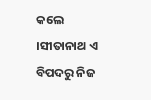କଲେ ।ସୀତାନାଥ ଏ ବିପଦରୁ ନିଜ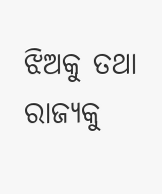ଝିଅକୁ ତଥା ରାଜ୍ୟକୁ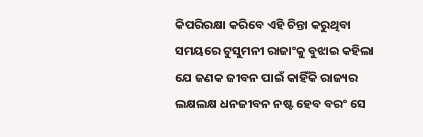କିପରିରକ୍ଷା କରିବେ ଏହି ଚିନ୍ତା କରୁଥିବା ସମୟରେ ଟୁସୁମନୀ ରାଜାଂକୁ ବୁଝାଇ କହିଲା ଯେ ଜଣକ ଜୀବନ ପାଇଁ କାହିଁକି ରାଜ୍ୟର ଲକ୍ଷଲକ୍ଷ ଧନଜୀବନ ନଷ୍ଟ ହେବ ବରଂ ସେ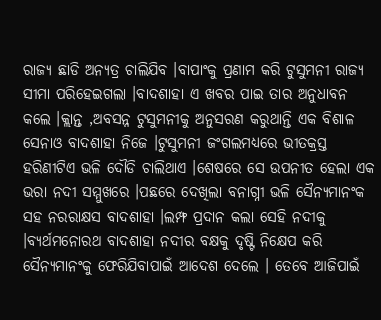ରାଜ୍ୟ ଛାଡି ଅନ୍ୟତ୍ର ଚାଲିଯିବ ।ବାପାଂକୁ ପ୍ରଣାମ କରି ଟୁସୁମନୀ ରାଜ୍ୟ ସୀମା ପରିହେଇଗଲା ।ବାଦଶାହା ଏ ଖବର ପାଇ ତାର ଅନୁଧାବନ କଲେ ।କ୍ଲାନ୍ତ ,ଅବସନ୍ନ ଟୁସୁମନୀକୁ ଅନୁସରଣ କରୁଥାନ୍ତି ଏକ ବିଶାଳ ସେନାଓ ବାଦଶାହା ନିଜେ ।ଟୁସୁମନୀ ଜଂଗଲମଧ୍ୟରେ ଭୀତକ୍ରସ୍ତ ହରିଣୀଟିଏ ଭଳି ଦୌଡି ଚାଲିଥାଏ ।ଶେଷରେ ସେ ଉପନୀତ ହେଲା ଏକ ଭରା ନଦୀ ସମ୍ମୁଖରେ ।ପଛରେ ଦେଖିଲା ବନାଗ୍ନୀ ଭଳି ସୈନ୍ୟମାନଂକ ସହ ନରରାକ୍ଷସ ବାଦଶାହା ।ଲମ୍ଫ ପ୍ରଦାନ କଲା ସେହି ନଦୀକୁ ।ବ୍ୟର୍ଥମନୋରଥ ବାଦଶାହା ନଦୀର ବକ୍ଷକୁ ଦୃଷ୍ଟି ନିକ୍ଷେପ କରି ସୈନ୍ୟମାନଂକୁ ଫେରିଯିବାପାଇଁ ଆଦେଶ ଦେଲେ । ତେବେ ଆଜିପାଇଁ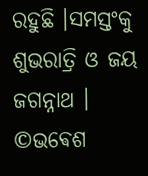ରହୁଛି ।ସମସ୍ତଂକୁ ଶୁଭରାତ୍ରି ଓ ଜୟ ଜଗନ୍ନାଥ ।
©ଭଵେଶ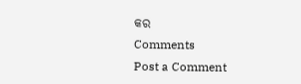କର
Comments
Post a Comment